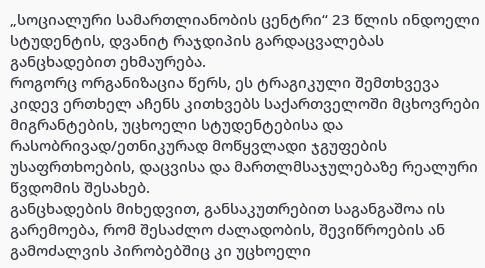„სოციალური სამართლიანობის ცენტრი“ 23 წლის ინდოელი სტუდენტის, დვანიტ რაჯდიპის გარდაცვალებას განცხადებით ეხმაურება.
როგორც ორგანიზაცია წერს, ეს ტრაგიკული შემთხვევა კიდევ ერთხელ აჩენს კითხვებს საქართველოში მცხოვრები მიგრანტების, უცხოელი სტუდენტებისა და რასობრივად/ეთნიკურად მოწყვლადი ჯგუფების უსაფრთხოების, დაცვისა და მართლმსაჯულებაზე რეალური წვდომის შესახებ.
განცხადების მიხედვით, განსაკუთრებით საგანგაშოა ის გარემოება, რომ შესაძლო ძალადობის, შევიწროების ან გამოძალვის პირობებშიც კი უცხოელი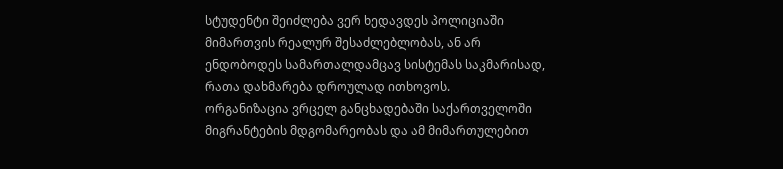სტუდენტი შეიძლება ვერ ხედავდეს პოლიციაში მიმართვის რეალურ შესაძლებლობას, ან არ ენდობოდეს სამართალდამცავ სისტემას საკმარისად, რათა დახმარება დროულად ითხოვოს.
ორგანიზაცია ვრცელ განცხადებაში საქართველოში მიგრანტების მდგომარეობას და ამ მიმართულებით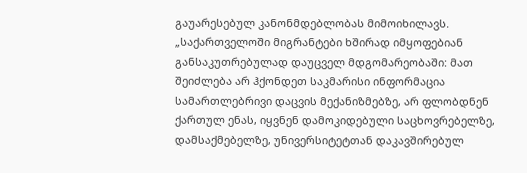გაუარესებულ კანონმდებლობას მიმოიხილავს.
„საქართველოში მიგრანტები ხშირად იმყოფებიან განსაკუთრებულად დაუცველ მდგომარეობაში: მათ შეიძლება არ ჰქონდეთ საკმარისი ინფორმაცია სამართლებრივი დაცვის მექანიზმებზე, არ ფლობდნენ ქართულ ენას, იყვნენ დამოკიდებული საცხოვრებელზე, დამსაქმებელზე, უნივერსიტეტთან დაკავშირებულ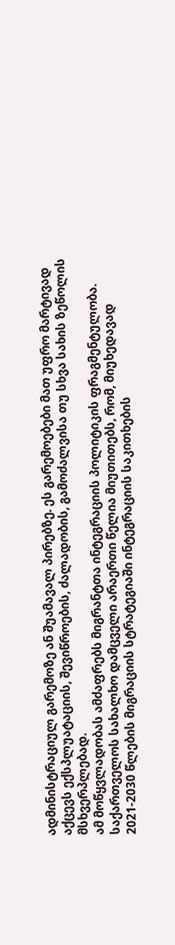ადმინისტრაციულ გარემოზე ან შუამავალ პირებზე. ეს გარემოებები მათ უფრო მარტივად აქცევს ექსპლუატაციის, შევიწროების, ძალადობის, გამოძალვისა თუ სხვა სახის ზეწოლის მსხვერპლებად.
ამ მოწყვლადობას ამძაფრებს მიგრანტთა ინტეგრაციის პოლიტიკის ფრაგმენტულობა. საქართველოს სახალხო დამცველი არაერთი წელია მიუთითებს, რომ, მიუხედავად 2021-2030 წლების მიგრაციის სტრატეგიაში ინტეგრაციის საკითხების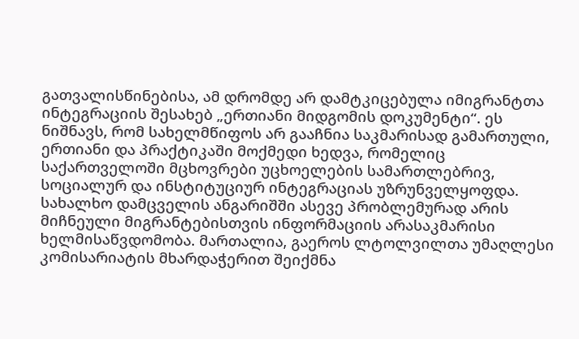გათვალისწინებისა, ამ დრომდე არ დამტკიცებულა იმიგრანტთა ინტეგრაციის შესახებ „ერთიანი მიდგომის დოკუმენტი“. ეს ნიშნავს, რომ სახელმწიფოს არ გააჩნია საკმარისად გამართული, ერთიანი და პრაქტიკაში მოქმედი ხედვა, რომელიც საქართველოში მცხოვრები უცხოელების სამართლებრივ, სოციალურ და ინსტიტუციურ ინტეგრაციას უზრუნველყოფდა.
სახალხო დამცველის ანგარიშში ასევე პრობლემურად არის მიჩნეული მიგრანტებისთვის ინფორმაციის არასაკმარისი ხელმისაწვდომობა. მართალია, გაეროს ლტოლვილთა უმაღლესი კომისარიატის მხარდაჭერით შეიქმნა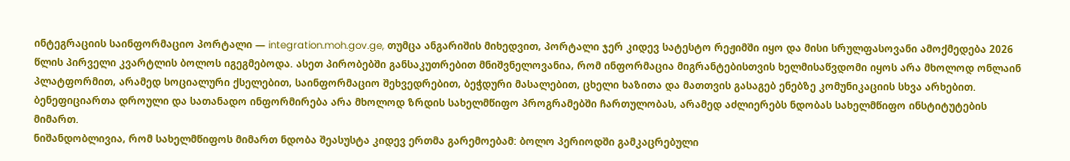ინტეგრაციის საინფორმაციო პორტალი — integration.moh.gov.ge, თუმცა ანგარიშის მიხედვით, პორტალი ჯერ კიდევ სატესტო რეჟიმში იყო და მისი სრულფასოვანი ამოქმედება 2026 წლის პირველი კვარტლის ბოლოს იგეგმებოდა. ასეთ პირობებში განსაკუთრებით მნიშვნელოვანია, რომ ინფორმაცია მიგრანტებისთვის ხელმისაწვდომი იყოს არა მხოლოდ ონლაინ პლატფორმით, არამედ სოციალური ქსელებით, საინფორმაციო შეხვედრებით, ბეჭდური მასალებით, ცხელი ხაზითა და მათთვის გასაგებ ენებზე კომუნიკაციის სხვა არხებით. ბენეფიციართა დროული და სათანადო ინფორმირება არა მხოლოდ ზრდის სახელმწიფო პროგრამებში ჩართულობას, არამედ აძლიერებს ნდობას სახელმწიფო ინსტიტუტების მიმართ.
ნიშანდობლივია, რომ სახელმწიფოს მიმართ ნდობა შეასუსტა კიდევ ერთმა გარემოებამ: ბოლო პერიოდში გამკაცრებული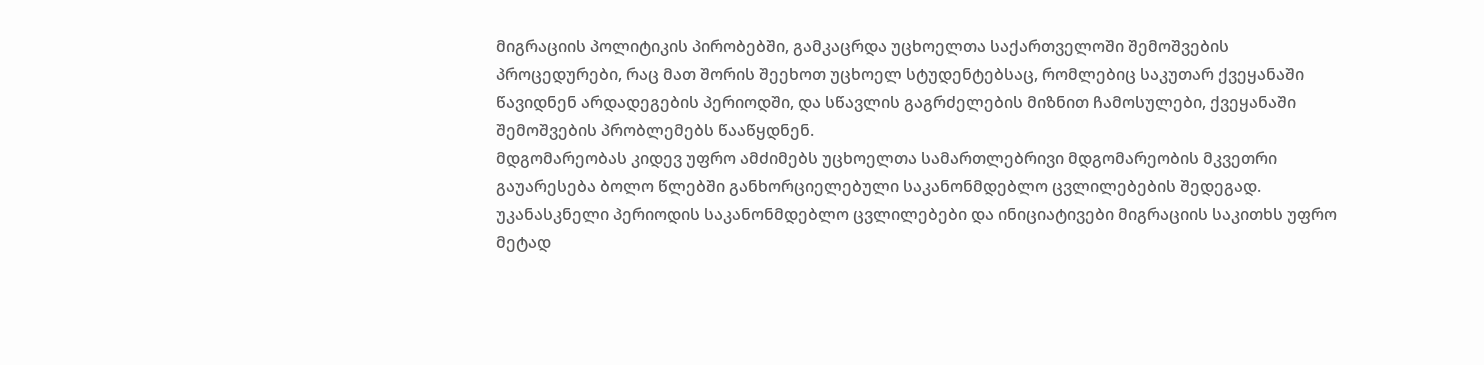მიგრაციის პოლიტიკის პირობებში, გამკაცრდა უცხოელთა საქართველოში შემოშვების პროცედურები, რაც მათ შორის შეეხოთ უცხოელ სტუდენტებსაც, რომლებიც საკუთარ ქვეყანაში წავიდნენ არდადეგების პერიოდში, და სწავლის გაგრძელების მიზნით ჩამოსულები, ქვეყანაში შემოშვების პრობლემებს წააწყდნენ.
მდგომარეობას კიდევ უფრო ამძიმებს უცხოელთა სამართლებრივი მდგომარეობის მკვეთრი გაუარესება ბოლო წლებში განხორციელებული საკანონმდებლო ცვლილებების შედეგად. უკანასკნელი პერიოდის საკანონმდებლო ცვლილებები და ინიციატივები მიგრაციის საკითხს უფრო მეტად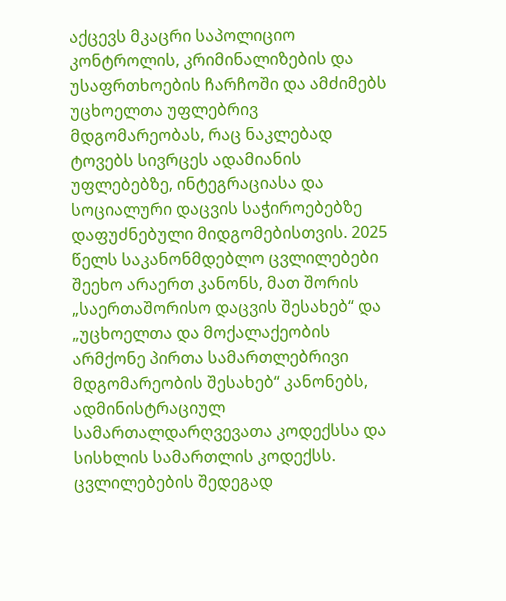აქცევს მკაცრი საპოლიციო კონტროლის, კრიმინალიზების და უსაფრთხოების ჩარჩოში და ამძიმებს უცხოელთა უფლებრივ მდგომარეობას, რაც ნაკლებად ტოვებს სივრცეს ადამიანის უფლებებზე, ინტეგრაციასა და სოციალური დაცვის საჭიროებებზე დაფუძნებული მიდგომებისთვის. 2025 წელს საკანონმდებლო ცვლილებები შეეხო არაერთ კანონს, მათ შორის „საერთაშორისო დაცვის შესახებ“ და „უცხოელთა და მოქალაქეობის არმქონე პირთა სამართლებრივი მდგომარეობის შესახებ“ კანონებს, ადმინისტრაციულ სამართალდარღვევათა კოდექსსა და სისხლის სამართლის კოდექსს. ცვლილებების შედეგად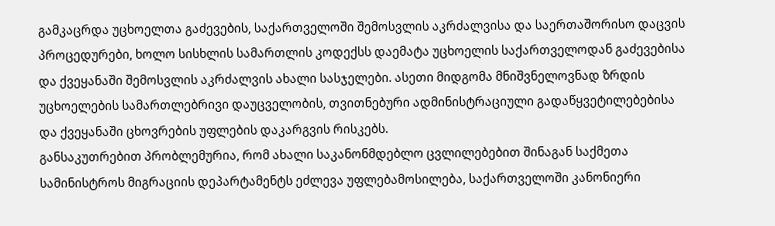გამკაცრდა უცხოელთა გაძევების, საქართველოში შემოსვლის აკრძალვისა და საერთაშორისო დაცვის პროცედურები, ხოლო სისხლის სამართლის კოდექსს დაემატა უცხოელის საქართველოდან გაძევებისა და ქვეყანაში შემოსვლის აკრძალვის ახალი სასჯელები. ასეთი მიდგომა მნიშვნელოვნად ზრდის უცხოელების სამართლებრივი დაუცველობის, თვითნებური ადმინისტრაციული გადაწყვეტილებებისა და ქვეყანაში ცხოვრების უფლების დაკარგვის რისკებს.
განსაკუთრებით პრობლემურია, რომ ახალი საკანონმდებლო ცვლილებებით შინაგან საქმეთა სამინისტროს მიგრაციის დეპარტამენტს ეძლევა უფლებამოსილება, საქართველოში კანონიერი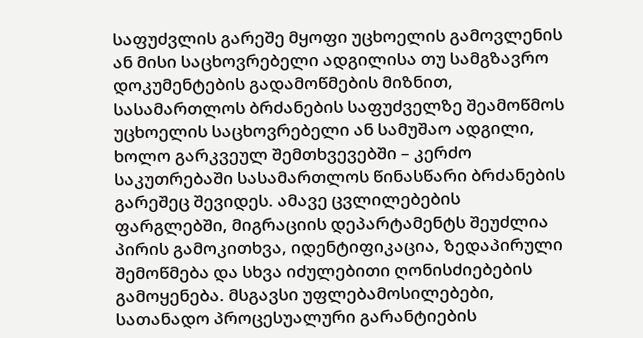საფუძვლის გარეშე მყოფი უცხოელის გამოვლენის ან მისი საცხოვრებელი ადგილისა თუ სამგზავრო დოკუმენტების გადამოწმების მიზნით, სასამართლოს ბრძანების საფუძველზე შეამოწმოს უცხოელის საცხოვრებელი ან სამუშაო ადგილი, ხოლო გარკვეულ შემთხვევებში – კერძო საკუთრებაში სასამართლოს წინასწარი ბრძანების გარეშეც შევიდეს. ამავე ცვლილებების ფარგლებში, მიგრაციის დეპარტამენტს შეუძლია პირის გამოკითხვა, იდენტიფიკაცია, ზედაპირული შემოწმება და სხვა იძულებითი ღონისძიებების გამოყენება. მსგავსი უფლებამოსილებები, სათანადო პროცესუალური გარანტიების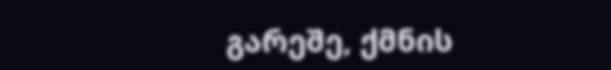გარეშე, ქმნის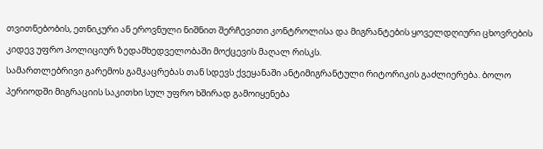თვითნებობის, ეთნიკური ან ეროვნული ნიშნით შერჩევითი კონტროლისა და მიგრანტების ყოველდღიური ცხოვრების კიდევ უფრო პოლიციურ ზედამხედველობაში მოქცევის მაღალ რისკს.
სამართლებრივი გარემოს გამკაცრებას თან სდევს ქვეყანაში ანტიმიგრანტული რიტორიკის გაძლიერება. ბოლო პერიოდში მიგრაციის საკითხი სულ უფრო ხშირად გამოიყენება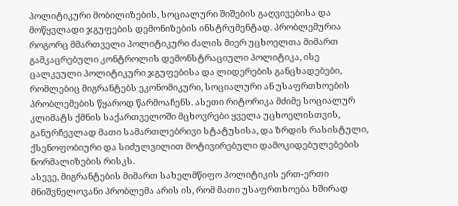პოლიტიკური მობილიზების, სოციალური შიშების გაღვივებისა და მოწყვლადი ჯგუფების დემონიზების ინსტრუმენტად. პრობლემურია როგორც მმართველი პოლიტიკური ძალის მიერ უცხოელთა მიმართ გამკაცრებული კონტროლის დემონსტრაციული პოლიტიკა, ისე ცალკეული პოლიტიკური ჯგუფებისა და ლიდერების განცხადებები, რომლებიც მიგრანტებს ეკონომიკური, სოციალური ან უსაფრთხოების პრობლემების წყაროდ წარმოაჩენს. ასეთი რიტორიკა მძიმე სოციალურ კლიმატს ქმნის საქართველოში მცხოვრები ყველა უცხოელისთვის, განურჩევლად მათი სამართლებრივი სტატუსისა, და ზრდის რასისტული, ქსენოფობიური და სიძულვილით მოტივირებული დამოკიდებულებების ნორმალიზების რისკს.
ასევე, მიგრანტების მიმართ სახელმწიფო პოლიტიკის ერთ-ერთი მნიშვნელოვანი პრობლემა არის ის, რომ მათი უსაფრთხოება ხშირად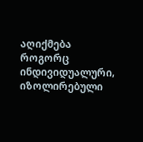აღიქმება როგორც ინდივიდუალური, იზოლირებული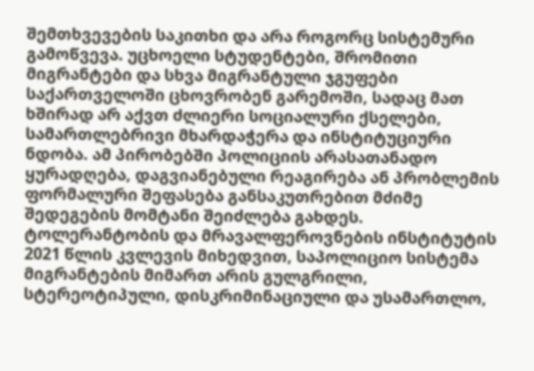შემთხვევების საკითხი და არა როგორც სისტემური გამოწვევა. უცხოელი სტუდენტები, შრომითი მიგრანტები და სხვა მიგრანტული ჯგუფები საქართველოში ცხოვრობენ გარემოში, სადაც მათ ხშირად არ აქვთ ძლიერი სოციალური ქსელები, სამართლებრივი მხარდაჭერა და ინსტიტუციური ნდობა. ამ პირობებში პოლიციის არასათანადო ყურადღება, დაგვიანებული რეაგირება ან პრობლემის ფორმალური შეფასება განსაკუთრებით მძიმე შედეგების მომტანი შეიძლება გახდეს. ტოლერანტობის და მრავალფეროვნების ინსტიტუტის 2021 წლის კვლევის მიხედვით, საპოლიციო სისტემა მიგრანტების მიმართ არის გულგრილი, სტერეოტიპული, დისკრიმინაციული და უსამართლო,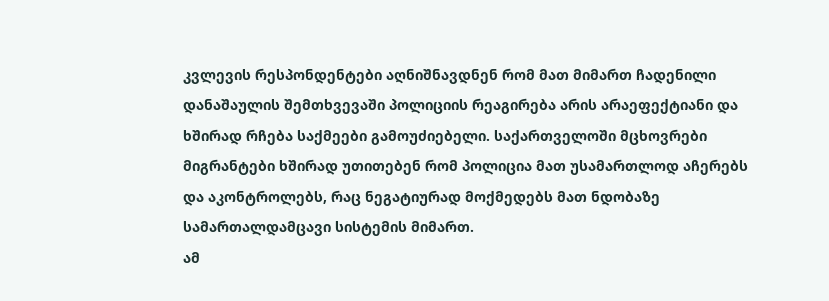კვლევის რესპონდენტები აღნიშნავდნენ რომ მათ მიმართ ჩადენილი დანაშაულის შემთხვევაში პოლიციის რეაგირება არის არაეფექტიანი და ხშირად რჩება საქმეები გამოუძიებელი. საქართველოში მცხოვრები მიგრანტები ხშირად უთითებენ რომ პოლიცია მათ უსამართლოდ აჩერებს და აკონტროლებს, რაც ნეგატიურად მოქმედებს მათ ნდობაზე სამართალდამცავი სისტემის მიმართ.
ამ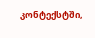კონტექსტში,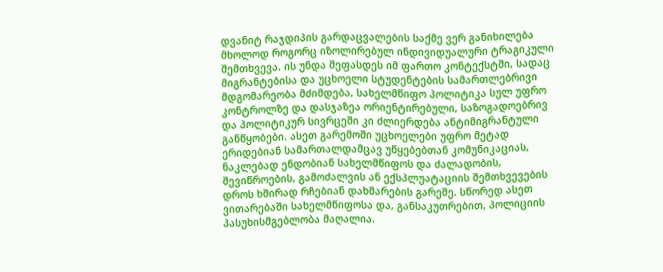დვანიტ რაჯდიპის გარდაცვალების საქმე ვერ განიხილება მხოლოდ როგორც იზოლირებულ ინდივიდუალური ტრაგიკული შემთხვევა. ის უნდა შეფასდეს იმ ფართო კონტექსტში, სადაც მიგრანტებისა და უცხოელი სტუდენტების სამართლებრივი მდგომარეობა მძიმდება, სახელმწიფო პოლიტიკა სულ უფრო კონტროლზე და დასჯაზეა ორიენტირებული, საზოგადოებრივ და პოლიტიკურ სივრცეში კი ძლიერდება ანტიმიგრანტული განწყობები. ასეთ გარემოში უცხოელები უფრო მეტად ერიდებიან სამართალდამცავ უწყებებთან კომუნიკაციას, ნაკლებად ენდობიან სახელმწიფოს და ძალადობის, შევიწროების, გამოძალვის ან ექსპლუატაციის შემთხვევების დროს ხშირად რჩებიან დახმარების გარეშე. სწორედ ასეთ ვითარებაში სახელმწიფოსა და, განსაკუთრებით, პოლიციის პასუხისმგებლობა მაღალია.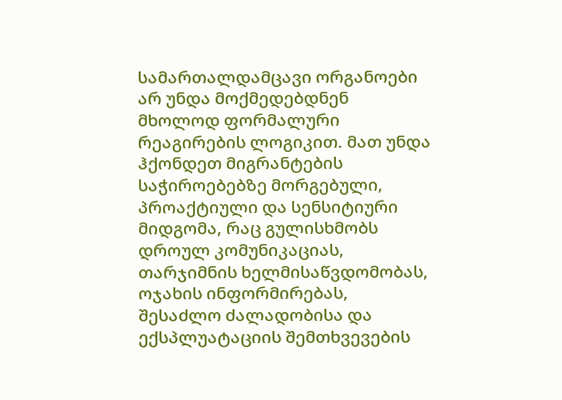სამართალდამცავი ორგანოები არ უნდა მოქმედებდნენ მხოლოდ ფორმალური რეაგირების ლოგიკით. მათ უნდა ჰქონდეთ მიგრანტების საჭიროებებზე მორგებული, პროაქტიული და სენსიტიური მიდგომა, რაც გულისხმობს დროულ კომუნიკაციას, თარჯიმნის ხელმისაწვდომობას, ოჯახის ინფორმირებას, შესაძლო ძალადობისა და ექსპლუატაციის შემთხვევების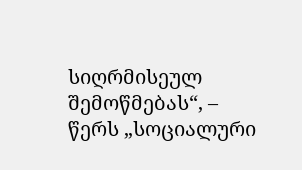სიღრმისეულ შემოწმებას“, – წერს „სოციალური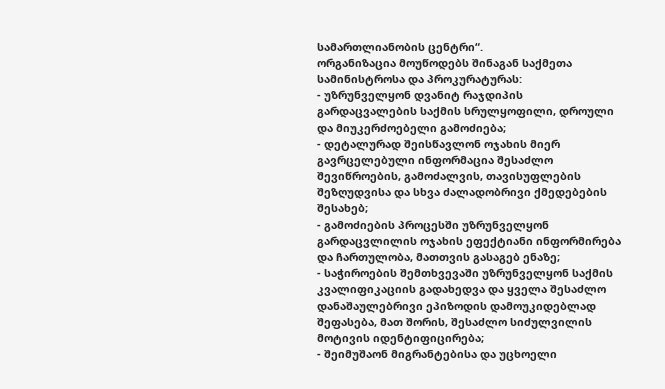სამართლიანობის ცენტრი“.
ორგანიზაცია მოუწოდებს შინაგან საქმეთა სამინისტროსა და პროკურატურას:
- უზრუნველყონ დვანიტ რაჯდიპის გარდაცვალების საქმის სრულყოფილი, დროული და მიუკერძოებელი გამოძიება;
- დეტალურად შეისწავლონ ოჯახის მიერ გავრცელებული ინფორმაცია შესაძლო შევიწროების, გამოძალვის, თავისუფლების შეზღუდვისა და სხვა ძალადობრივი ქმედებების შესახებ;
- გამოძიების პროცესში უზრუნველყონ გარდაცვლილის ოჯახის ეფექტიანი ინფორმირება და ჩართულობა, მათთვის გასაგებ ენაზე;
- საჭიროების შემთხვევაში უზრუნველყონ საქმის კვალიფიკაციის გადახედვა და ყველა შესაძლო დანაშაულებრივი ეპიზოდის დამოუკიდებლად შეფასება, მათ შორის, შესაძლო სიძულვილის მოტივის იდენტიფიცირება;
- შეიმუშაონ მიგრანტებისა და უცხოელი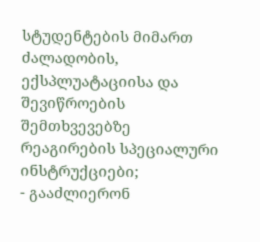სტუდენტების მიმართ ძალადობის, ექსპლუატაციისა და შევიწროების შემთხვევებზე რეაგირების სპეციალური ინსტრუქციები;
- გააძლიერონ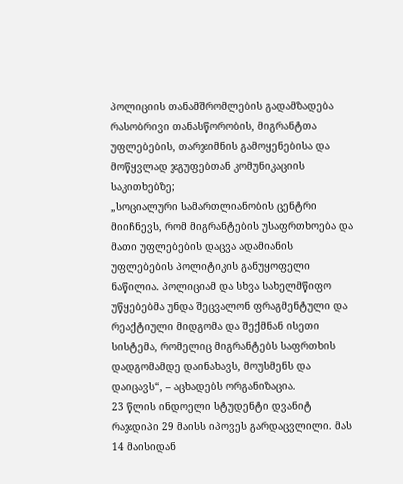პოლიციის თანამშრომლების გადამზადება რასობრივი თანასწორობის, მიგრანტთა უფლებების, თარჯიმნის გამოყენებისა და მოწყვლად ჯგუფებთან კომუნიკაციის საკითხებზე;
„სოციალური სამართლიანობის ცენტრი მიიჩნევს, რომ მიგრანტების უსაფრთხოება და მათი უფლებების დაცვა ადამიანის უფლებების პოლიტიკის განუყოფელი ნაწილია. პოლიციამ და სხვა სახელმწიფო უწყებებმა უნდა შეცვალონ ფრაგმენტული და რეაქტიული მიდგომა და შექმნან ისეთი სისტემა, რომელიც მიგრანტებს საფრთხის დადგომამდე დაინახავს, მოუსმენს და დაიცავს“, – აცხადებს ორგანიზაცია.
23 წლის ინდოელი სტუდენტი დვანიტ რაჯდიპი 29 მაისს იპოვეს გარდაცვლილი. მას 14 მაისიდან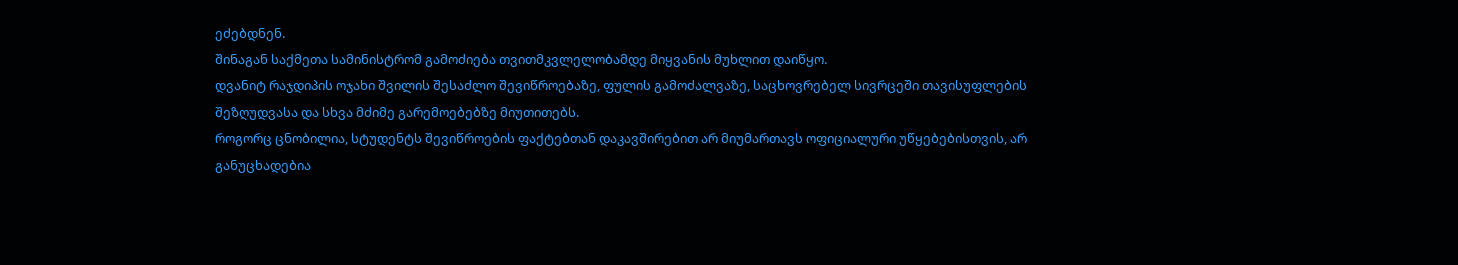ეძებდნენ.
შინაგან საქმეთა სამინისტრომ გამოძიება თვითმკვლელობამდე მიყვანის მუხლით დაიწყო.
დვანიტ რაჯდიპის ოჯახი შვილის შესაძლო შევიწროებაზე, ფულის გამოძალვაზე, საცხოვრებელ სივრცეში თავისუფლების შეზღუდვასა და სხვა მძიმე გარემოებებზე მიუთითებს.
როგორც ცნობილია, სტუდენტს შევიწროების ფაქტებთან დაკავშირებით არ მიუმართავს ოფიციალური უწყებებისთვის, არ განუცხადებია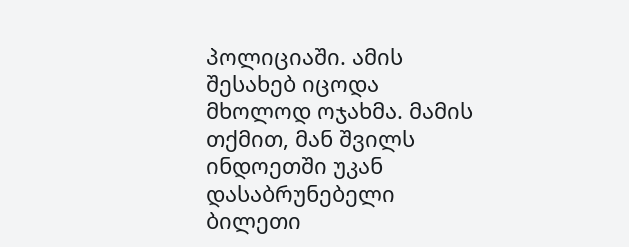პოლიციაში. ამის შესახებ იცოდა მხოლოდ ოჯახმა. მამის თქმით, მან შვილს ინდოეთში უკან დასაბრუნებელი ბილეთი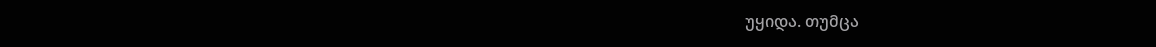უყიდა. თუმცა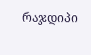რაჯდიპი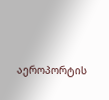აეროპორტის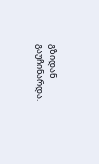გზიდან გაუჩინარდა.